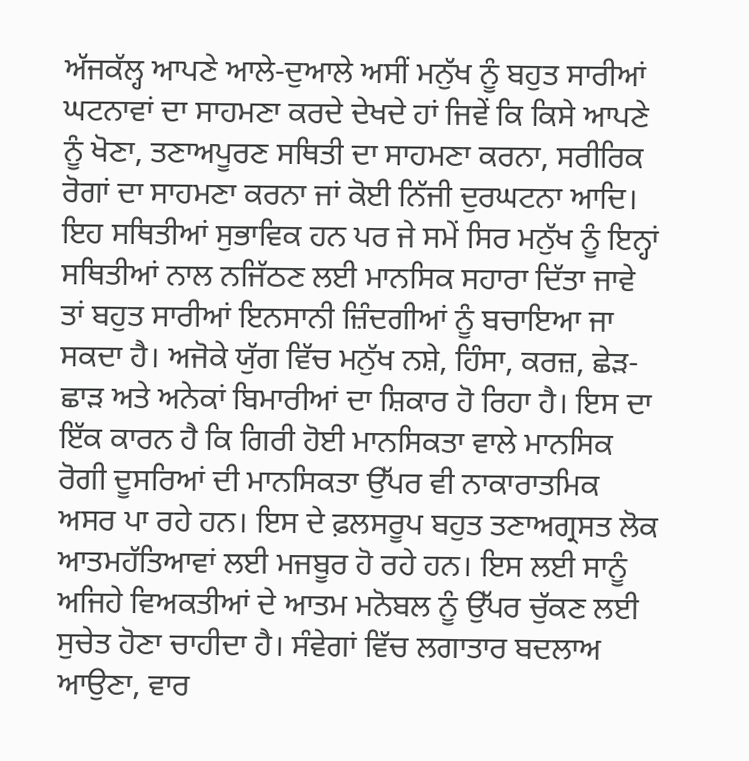ਅੱਜਕੱਲ੍ਹ ਆਪਣੇ ਆਲੇ-ਦੁਆਲੇ ਅਸੀਂ ਮਨੁੱਖ ਨੂੰ ਬਹੁਤ ਸਾਰੀਆਂ ਘਟਨਾਵਾਂ ਦਾ ਸਾਹਮਣਾ ਕਰਦੇ ਦੇਖਦੇ ਹਾਂ ਜਿਵੇਂ ਕਿ ਕਿਸੇ ਆਪਣੇ ਨੂੰ ਖੋਣਾ, ਤਣਾਅਪੂਰਣ ਸਥਿਤੀ ਦਾ ਸਾਹਮਣਾ ਕਰਨਾ, ਸਰੀਰਿਕ ਰੋਗਾਂ ਦਾ ਸਾਹਮਣਾ ਕਰਨਾ ਜਾਂ ਕੋਈ ਨਿੱਜੀ ਦੁਰਘਟਨਾ ਆਦਿ। ਇਹ ਸਥਿਤੀਆਂ ਸੁਭਾਵਿਕ ਹਨ ਪਰ ਜੇ ਸਮੇਂ ਸਿਰ ਮਨੁੱਖ ਨੂੰ ਇਨ੍ਹਾਂ ਸਥਿਤੀਆਂ ਨਾਲ ਨਜਿੱਠਣ ਲਈ ਮਾਨਸਿਕ ਸਹਾਰਾ ਦਿੱਤਾ ਜਾਵੇ ਤਾਂ ਬਹੁਤ ਸਾਰੀਆਂ ਇਨਸਾਨੀ ਜ਼ਿੰਦਗੀਆਂ ਨੂੰ ਬਚਾਇਆ ਜਾ ਸਕਦਾ ਹੈ। ਅਜੋਕੇ ਯੁੱਗ ਵਿੱਚ ਮਨੁੱਖ ਨਸ਼ੇ, ਹਿੰਸਾ, ਕਰਜ਼, ਛੇੜ-ਛਾੜ ਅਤੇ ਅਨੇਕਾਂ ਬਿਮਾਰੀਆਂ ਦਾ ਸ਼ਿਕਾਰ ਹੋ ਰਿਹਾ ਹੈ। ਇਸ ਦਾ ਇੱਕ ਕਾਰਨ ਹੈ ਕਿ ਗਿਰੀ ਹੋਈ ਮਾਨਸਿਕਤਾ ਵਾਲੇ ਮਾਨਸਿਕ ਰੋਗੀ ਦੂਸਰਿਆਂ ਦੀ ਮਾਨਸਿਕਤਾ ਉੱਪਰ ਵੀ ਨਾਕਾਰਾਤਮਿਕ ਅਸਰ ਪਾ ਰਹੇ ਹਨ। ਇਸ ਦੇ ਫ਼ਲਸਰੂਪ ਬਹੁਤ ਤਣਾਅਗ੍ਰਸਤ ਲੋਕ ਆਤਮਹੱਤਿਆਵਾਂ ਲਈ ਮਜਬੂਰ ਹੋ ਰਹੇ ਹਨ। ਇਸ ਲਈ ਸਾਨੂੰ ਅਜਿਹੇ ਵਿਅਕਤੀਆਂ ਦੇ ਆਤਮ ਮਨੋਬਲ ਨੂੰ ਉੱਪਰ ਚੁੱਕਣ ਲਈ ਸੁਚੇਤ ਹੋਣਾ ਚਾਹੀਦਾ ਹੈ। ਸੰਵੇਗਾਂ ਵਿੱਚ ਲਗਾਤਾਰ ਬਦਲਾਅ ਆਉਣਾ, ਵਾਰ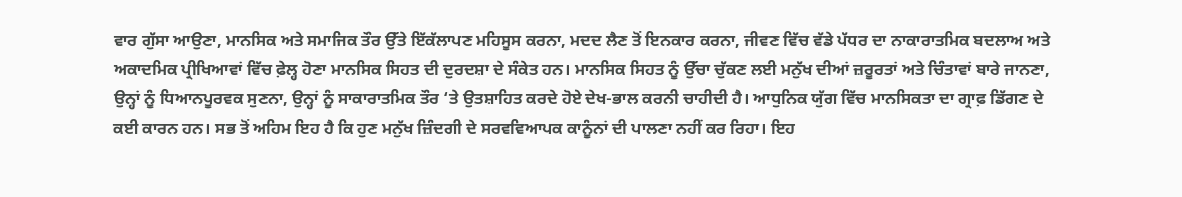ਵਾਰ ਗੁੱਸਾ ਆਉਣਾ, ਮਾਨਸਿਕ ਅਤੇ ਸਮਾਜਿਕ ਤੌਰ ਉੱਤੇ ਇੱਕੱਲਾਪਣ ਮਹਿਸੂਸ ਕਰਨਾ, ਮਦਦ ਲੈਣ ਤੋਂ ਇਨਕਾਰ ਕਰਨਾ, ਜੀਵਣ ਵਿੱਚ ਵੱਡੇ ਪੱਧਰ ਦਾ ਨਾਕਾਰਾਤਮਿਕ ਬਦਲਾਅ ਅਤੇ ਅਕਾਦਮਿਕ ਪ੍ਰੀਖਿਆਵਾਂ ਵਿੱਚ ਫ਼ੇਲ੍ਹ ਹੋਣਾ ਮਾਨਸਿਕ ਸਿਹਤ ਦੀ ਦੁਰਦਸ਼ਾ ਦੇ ਸੰਕੇਤ ਹਨ। ਮਾਨਸਿਕ ਸਿਹਤ ਨੂੰ ਉੱਚਾ ਚੁੱਕਣ ਲਈ ਮਨੁੱਖ ਦੀਆਂ ਜ਼ਰੂਰਤਾਂ ਅਤੇ ਚਿੰਤਾਵਾਂ ਬਾਰੇ ਜਾਨਣਾ, ਉਨ੍ਹਾਂ ਨੂੰ ਧਿਆਨਪੂਰਵਕ ਸੁਣਨਾ, ਉਨ੍ਹਾਂ ਨੂੰ ਸਾਕਾਰਾਤਮਿਕ ਤੌਰ ‘ਤੇ ਉਤਸ਼ਾਹਿਤ ਕਰਦੇ ਹੋਏ ਦੇਖ-ਭਾਲ ਕਰਨੀ ਚਾਹੀਦੀ ਹੈ। ਆਧੁਨਿਕ ਯੁੱਗ ਵਿੱਚ ਮਾਨਸਿਕਤਾ ਦਾ ਗ੍ਰਾਫ਼ ਡਿੱਗਣ ਦੇ ਕਈ ਕਾਰਨ ਹਨ। ਸਭ ਤੋਂ ਅਹਿਮ ਇਹ ਹੈ ਕਿ ਹੁਣ ਮਨੁੱਖ ਜ਼ਿੰਦਗੀ ਦੇ ਸਰਵਵਿਆਪਕ ਕਾਨੂੰਨਾਂ ਦੀ ਪਾਲਣਾ ਨਹੀਂ ਕਰ ਰਿਹਾ। ਇਹ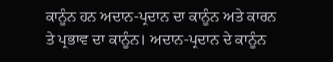ਕਾਨੂੰਨ ਹਨ ਅਦਾਨ-ਪ੍ਰਦਾਨ ਦਾ ਕਾਨੂੰਨ ਅਤੇ ਕਾਰਨ ਤੇ ਪ੍ਰਭਾਵ ਦਾ ਕਾਨੂੰਨ। ਅਦਾਨ-ਪ੍ਰਦਾਨ ਦੇ ਕਾਨੂੰਨ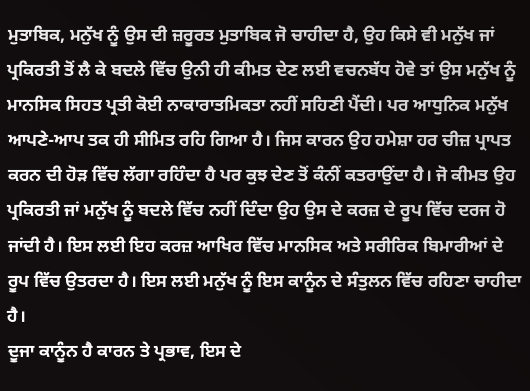ਮੁਤਾਬਿਕ, ਮਨੁੱਖ ਨੂੰ ਉਸ ਦੀ ਜ਼ਰੂਰਤ ਮੁਤਾਬਿਕ ਜੋ ਚਾਹੀਦਾ ਹੈ, ਉਹ ਕਿਸੇ ਵੀ ਮਨੁੱਖ ਜਾਂ ਪ੍ਰਕਿਰਤੀ ਤੋਂ ਲੈ ਕੇ ਬਦਲੇ ਵਿੱਚ ਉਨੀ ਹੀ ਕੀਮਤ ਦੇਣ ਲਈ ਵਚਨਬੱਧ ਹੋਵੇ ਤਾਂ ਉਸ ਮਨੁੱਖ ਨੂੰ ਮਾਨਸਿਕ ਸਿਹਤ ਪ੍ਰਤੀ ਕੋਈ ਨਾਕਾਰਾਤਮਿਕਤਾ ਨਹੀਂ ਸਹਿਣੀ ਪੈਂਦੀ। ਪਰ ਆਧੁਨਿਕ ਮਨੁੱਖ ਆਪਣੇ-ਆਪ ਤਕ ਹੀ ਸੀਮਿਤ ਰਹਿ ਗਿਆ ਹੈ। ਜਿਸ ਕਾਰਨ ਉਹ ਹਮੇਸ਼ਾ ਹਰ ਚੀਜ਼ ਪ੍ਰਾਪਤ ਕਰਨ ਦੀ ਹੋੜ ਵਿੱਚ ਲੱਗਾ ਰਹਿੰਦਾ ਹੈ ਪਰ ਕੁਝ ਦੇਣ ਤੋਂ ਕੰਨੀਂ ਕਤਰਾਉਂਦਾ ਹੈ। ਜੋ ਕੀਮਤ ਉਹ ਪ੍ਰਕਿਰਤੀ ਜਾਂ ਮਨੁੱਖ ਨੂੰ ਬਦਲੇ ਵਿੱਚ ਨਹੀਂ ਦਿੰਦਾ ਉਹ ਉਸ ਦੇ ਕਰਜ਼ ਦੇ ਰੂਪ ਵਿੱਚ ਦਰਜ ਹੋ ਜਾਂਦੀ ਹੈ। ਇਸ ਲਈ ਇਹ ਕਰਜ਼ ਆਖਿਰ ਵਿੱਚ ਮਾਨਸਿਕ ਅਤੇ ਸਰੀਰਿਕ ਬਿਮਾਰੀਆਂ ਦੇ ਰੂਪ ਵਿੱਚ ਉਤਰਦਾ ਹੈ। ਇਸ ਲਈ ਮਨੁੱਖ ਨੂੰ ਇਸ ਕਾਨੂੰਨ ਦੇ ਸੰਤੁਲਨ ਵਿੱਚ ਰਹਿਣਾ ਚਾਹੀਦਾ ਹੈ।
ਦੂਜਾ ਕਾਨੂੰਨ ਹੈ ਕਾਰਨ ਤੇ ਪ੍ਰਭਾਵ, ਇਸ ਦੇ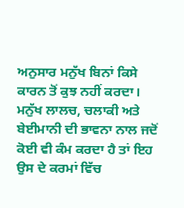ਅਨੁਸਾਰ ਮਨੁੱਖ ਬਿਨਾਂ ਕਿਸੇ ਕਾਰਨ ਤੋਂ ਕੁਝ ਨਹੀਂ ਕਰਦਾ। ਮਨੁੱਖ ਲਾਲਚ, ਚਲਾਕੀ ਅਤੇ ਬੇਈਮਾਨੀ ਦੀ ਭਾਵਨਾ ਨਾਲ ਜਦੋਂ ਕੋਈ ਵੀ ਕੰਮ ਕਰਦਾ ਹੈ ਤਾਂ ਇਹ ਉਸ ਦੇ ਕਰਮਾਂ ਵਿੱਚ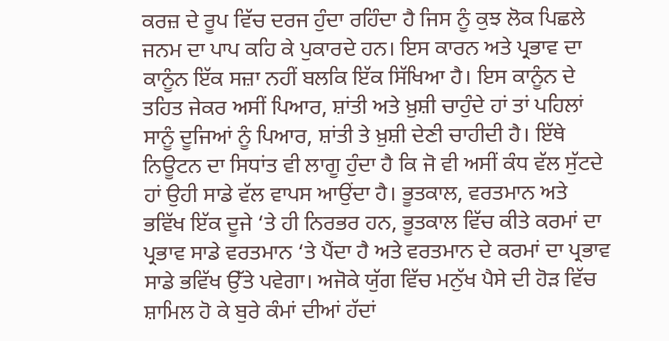ਕਰਜ਼ ਦੇ ਰੂਪ ਵਿੱਚ ਦਰਜ ਹੁੰਦਾ ਰਹਿੰਦਾ ਹੈ ਜਿਸ ਨੂੰ ਕੁਝ ਲੋਕ ਪਿਛਲੇ ਜਨਮ ਦਾ ਪਾਪ ਕਹਿ ਕੇ ਪੁਕਾਰਦੇ ਹਨ। ਇਸ ਕਾਰਨ ਅਤੇ ਪ੍ਰਭਾਵ ਦਾ ਕਾਨੂੰਨ ਇੱਕ ਸਜ਼ਾ ਨਹੀਂ ਬਲਕਿ ਇੱਕ ਸਿੱਖਿਆ ਹੈ। ਇਸ ਕਾਨੂੰਨ ਦੇ ਤਹਿਤ ਜੇਕਰ ਅਸੀਂ ਪਿਆਰ, ਸ਼ਾਂਤੀ ਅਤੇ ਖ਼ੁਸ਼ੀ ਚਾਹੁੰਦੇ ਹਾਂ ਤਾਂ ਪਹਿਲਾਂ ਸਾਨੂੰ ਦੂਜਿਆਂ ਨੂੰ ਪਿਆਰ, ਸ਼ਾਂਤੀ ਤੇ ਖ਼ੁਸ਼ੀ ਦੇਣੀ ਚਾਹੀਦੀ ਹੈ। ਇੱਥੇ ਨਿਊਟਨ ਦਾ ਸਿਧਾਂਤ ਵੀ ਲਾਗੂ ਹੁੰਦਾ ਹੈ ਕਿ ਜੋ ਵੀ ਅਸੀਂ ਕੰਧ ਵੱਲ ਸੁੱਟਦੇ ਹਾਂ ਉਹੀ ਸਾਡੇ ਵੱਲ ਵਾਪਸ ਆਉਂਦਾ ਹੈ। ਭੂਤਕਾਲ, ਵਰਤਮਾਨ ਅਤੇ ਭਵਿੱਖ ਇੱਕ ਦੂਜੇ ‘ਤੇ ਹੀ ਨਿਰਭਰ ਹਨ, ਭੂਤਕਾਲ ਵਿੱਚ ਕੀਤੇ ਕਰਮਾਂ ਦਾ ਪ੍ਰਭਾਵ ਸਾਡੇ ਵਰਤਮਾਨ ‘ਤੇ ਪੈਂਦਾ ਹੈ ਅਤੇ ਵਰਤਮਾਨ ਦੇ ਕਰਮਾਂ ਦਾ ਪ੍ਰਭਾਵ ਸਾਡੇ ਭਵਿੱਖ ਉੱਤੇ ਪਵੇਗਾ। ਅਜੋਕੇ ਯੁੱਗ ਵਿੱਚ ਮਨੁੱਖ ਪੈਸੇ ਦੀ ਹੋੜ ਵਿੱਚ ਸ਼ਾਮਿਲ ਹੋ ਕੇ ਬੁਰੇ ਕੰਮਾਂ ਦੀਆਂ ਹੱਦਾਂ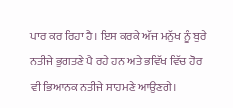ਪਾਰ ਕਰ ਰਿਹਾ ਹੈ। ਇਸ ਕਰਕੇ ਅੱਜ ਮਨੁੱਖ ਨੂੰ ਬੁਰੇ ਨਤੀਜੇ ਭੁਗਤਣੇ ਪੈ ਰਹੇ ਹਨ ਅਤੇ ਭਵਿੱਖ ਵਿੱਚ ਹੋਰ ਵੀ ਭਿਆਨਕ ਨਤੀਜੇ ਸਾਹਮਣੇ ਆਉਣਗੇ।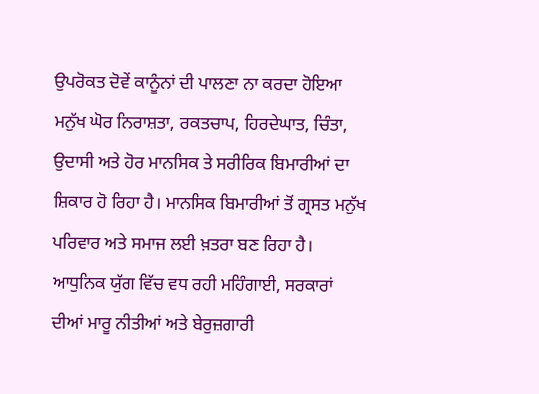ਉਪਰੋਕਤ ਦੋਵੇਂ ਕਾਨੂੰਨਾਂ ਦੀ ਪਾਲਣਾ ਨਾ ਕਰਦਾ ਹੋਇਆ ਮਨੁੱਖ ਘੋਰ ਨਿਰਾਸ਼ਤਾ, ਰਕਤਚਾਪ, ਹਿਰਦੇਘਾਤ, ਚਿੰਤਾ, ਉਦਾਸੀ ਅਤੇ ਹੋਰ ਮਾਨਸਿਕ ਤੇ ਸਰੀਰਿਕ ਬਿਮਾਰੀਆਂ ਦਾ ਸ਼ਿਕਾਰ ਹੋ ਰਿਹਾ ਹੈ। ਮਾਨਸਿਕ ਬਿਮਾਰੀਆਂ ਤੋਂ ਗ੍ਰਸਤ ਮਨੁੱਖ ਪਰਿਵਾਰ ਅਤੇ ਸਮਾਜ ਲਈ ਖ਼ਤਰਾ ਬਣ ਰਿਹਾ ਹੈ।
ਆਧੁਨਿਕ ਯੁੱਗ ਵਿੱਚ ਵਧ ਰਹੀ ਮਹਿੰਗਾਈ, ਸਰਕਾਰਾਂ ਦੀਆਂ ਮਾਰੂ ਨੀਤੀਆਂ ਅਤੇ ਬੇਰੁਜ਼ਗਾਰੀ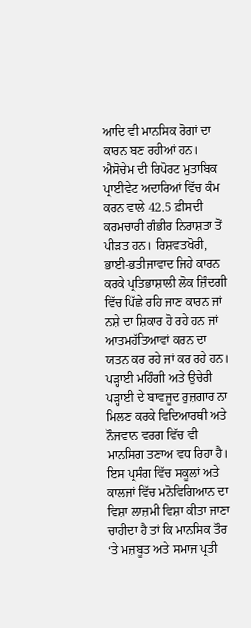ਆਦਿ ਵੀ ਮਾਨਸਿਕ ਰੋਗਾਂ ਦਾ ਕਾਰਨ ਬਣ ਰਹੀਆਂ ਹਨ। ਐਸੋਚੇਮ ਦੀ ਰਿਪੋਰਟ ਮੁਤਾਬਿਕ ਪ੍ਰਾਈਵੇਟ ਅਦਾਰਿਆਂ ਵਿੱਚ ਕੰਮ ਕਰਨ ਵਾਲੇ 42.5 ਫ਼ੀਸਦੀ ਕਰਮਚਾਰੀ ਗੰਭੀਰ ਨਿਰਾਸ਼ਤਾ ਤੋਂ ਪੀੜਤ ਹਨ। ਰਿਸ਼ਵਤਖੋਰੀ, ਭਾਈ-ਭਤੀਜਾਵਾਦ ਜਿਹੇ ਕਾਰਨ ਕਰਕੇ ਪ੍ਰਤਿਭਾਸ਼ਾਲੀ ਲੋਕ ਜ਼ਿੰਦਗੀ ਵਿੱਚ ਪਿੱਛੇ ਰਹਿ ਜਾਣ ਕਾਰਨ ਜਾਂ ਨਸ਼ੇ ਦਾ ਸ਼ਿਕਾਰ ਹੋ ਰਹੇ ਹਨ ਜਾਂ ਆਤਮਹੱਤਿਆਵਾਂ ਕਰਨ ਦਾ ਯਤਨ ਕਰ ਰਹੇ ਜਾਂ ਕਰ ਰਹੇ ਹਨ। ਪੜ੍ਹਾਈ ਮਹਿੰਗੀ ਅਤੇ ਉਚੇਰੀ ਪੜ੍ਹਾਈ ਦੇ ਬਾਵਜੂਦ ਰੁਜ਼ਗਾਰ ਨਾ ਮਿਲਣ ਕਰਕੇ ਵਿਦਿਆਰਥੀ ਅਤੇ ਨੌਜਵਾਨ ਵਰਗ ਵਿੱਚ ਵੀ ਮਾਨਸਿਗ ਤਣਾਅ ਵਧ ਰਿਹਾ ਹੈ। ਇਸ ਪ੍ਰਸੰਗ ਵਿੱਚ ਸਕੂਲਾਂ ਅਤੇ ਕਾਲਜਾਂ ਵਿੱਚ ਮਨੋਵਿਗਿਆਨ ਦਾ ਵਿਸ਼ਾ ਲਾਜ਼ਮੀ ਵਿਸ਼ਾ ਕੀਤਾ ਜਾਣਾ ਚਾਹੀਦਾ ਹੈ ਤਾਂ ਕਿ ਮਾਨਸਿਕ ਤੌਰ ‘ਤੇ ਮਜ਼ਬੂਤ ਅਤੇ ਸਮਾਜ ਪ੍ਰਤੀ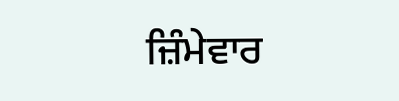ਜ਼ਿੰਮੇਵਾਰ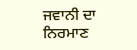ਜਵਾਨੀ ਦਾ ਨਿਰਮਾਣ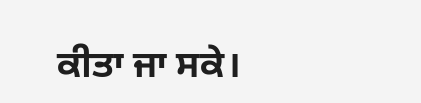ਕੀਤਾ ਜਾ ਸਕੇ।